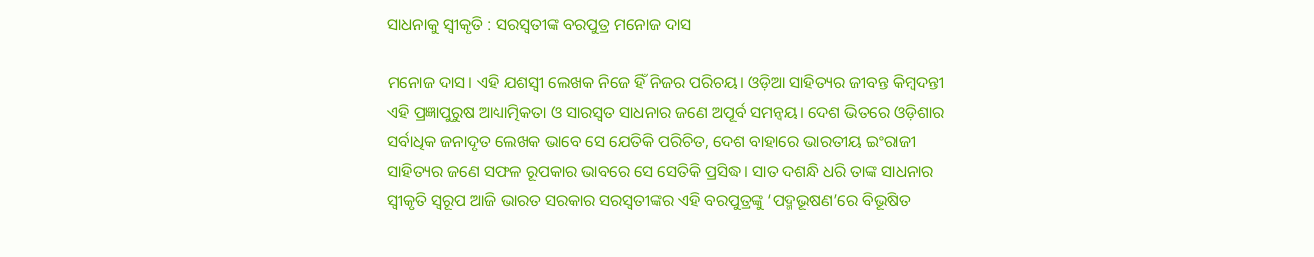ସାଧନାକୁ ସ୍ୱୀକୃତି : ସରସ୍ୱତୀଙ୍କ ବରପୁତ୍ର ମନୋଜ ଦାସ

ମନୋଜ ଦାସ। ଏହି ଯଶସ୍ବୀ ଲେଖକ ନିଜେ ହିଁ ନିଜର ପରିଚୟ। ଓଡ଼ିଆ ସାହିତ୍ୟର ଜୀବନ୍ତ କିମ୍ବଦନ୍ତୀ ଏହି ପ୍ରଜ୍ଞାପୁରୁଷ ଆଧ୍ୟାତ୍ମିକତା ଓ ସାରସ୍ବତ ସାଧନାର ଜଣେ ଅପୂର୍ବ ସମନ୍ବୟ। ଦେଶ ଭିତରେ ଓଡ଼ିଶାର ସର୍ବାଧିକ ଜନାଦୃତ ଲେଖକ ଭାବେ ସେ ଯେତିକି ପରିଚିତ, ଦେଶ ବାହାରେ ଭାରତୀୟ ଇଂରାଜୀ ସାହିତ୍ୟର ଜଣେ ସଫଳ ରୂପକାର ଭାବରେ ସେ ସେତିକି ପ୍ରସିଦ୍ଧ। ସାତ ଦଶନ୍ଧି ଧରି ତାଙ୍କ ସାଧନାର ସ୍ବୀକୃତି ସ୍ବରୂପ ଆଜି ଭାରତ ସରକାର ସରସ୍ବତୀଙ୍କର ଏହି ବରପୁତ୍ରଙ୍କୁ ‘ପଦ୍ମଭୂଷଣ’ରେ ବିଭୂଷିତ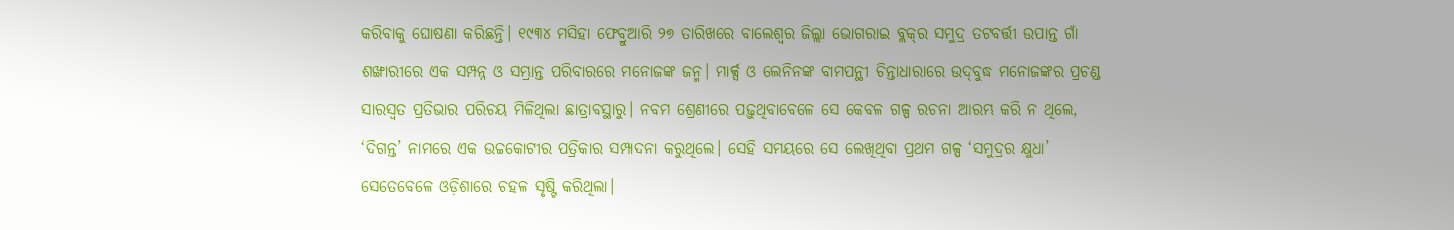କରିବାକୁ ଘୋଷଣା କରିଛନ୍ତି। ୧୯୩୪ ମସିହା ଫେବ୍ରୁଆରି ୨୭ ତାରିଖରେ ବାଲେଶ୍ବର ଜିଲ୍ଲା ଭୋଗରାଇ ବ୍ଲକ୍‌ର ସମୁଦ୍ର ତଟବର୍ତ୍ତୀ ଉପାନ୍ତ ଗାଁ ଶଙ୍ଖାରୀରେ ଏକ ସମ୍ପନ୍ନ ଓ ସମ୍ଭ୍ରାନ୍ତ ପରିବାରରେ ମନୋଜଙ୍କ ଜନ୍ମ। ମାର୍କ୍ସ ଓ ଲେନିନଙ୍କ ବାମପନ୍ଥୀ ଚିନ୍ତାଧାରାରେ ଉଦ୍‌ବୁଦ୍ଧ ମନୋଜଙ୍କର ପ୍ରଚଣ୍ଡ ସାରସ୍ବତ ପ୍ରତିଭାର ପରିଚୟ ମିଳିଥିଲା ଛାତ୍ରାବସ୍ଥାରୁ। ନବମ ଶ୍ରେଣୀରେ ପଢ଼ୁଥିବାବେଳେ ସେ କେବଳ ଗଳ୍ପ ରଚନା ଆରମ୍ଭ କରି ନ ଥିଲେ, ‘ଦିଗନ୍ତ’ ନାମରେ ଏକ ଉଚ୍ଚକୋଟୀର ପତ୍ରିକାର ସମ୍ପାଦନା କରୁଥିଲେ। ସେହି ସମୟରେ ସେ ଲେଖିଥିବା ପ୍ରଥମ ଗଳ୍ପ ‘ସମୁଦ୍ରର କ୍ଷୁଧା’ ସେତେବେଳେ ଓଡ଼ିଶାରେ ଚହଳ ସୃଷ୍ଟି କରିଥିଲା।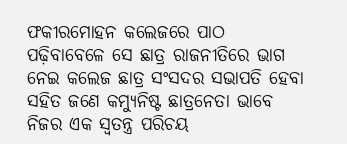ଫକୀରମୋହନ କଲେଜରେ ପାଠ ପଢ଼ିବାବେଳେ ସେ ଛାତ୍ର ରାଜନୀତିରେ ଭାଗ ନେଇ କଲେଜ ଛାତ୍ର ସଂସଦର ସଭାପତି ହେବା ସହିତ ଜଣେ କମ୍ୟୁନିଷ୍ଟ ଛାତ୍ରନେତା ଭାବେ ନିଜର ଏକ ସ୍ବତନ୍ତ୍ର ପରିଚୟ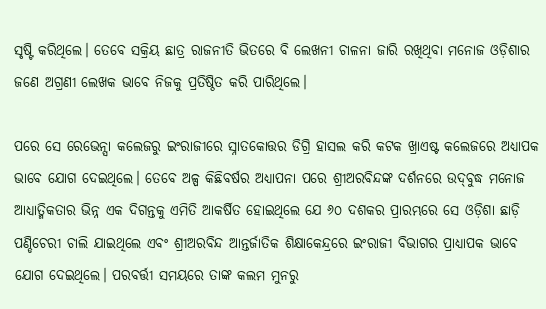ସୃଷ୍ଟି କରିଥିଲେ। ତେବେ ସକ୍ରିୟ ଛାତ୍ର ରାଜନୀତି ଭିତରେ ବି ଲେଖନୀ ଚାଳନା ଜାରି ରଖିଥିବା ମନୋଜ ଓଡ଼ିଶାର ଜଣେ ଅଗ୍ରଣୀ ଲେଖକ ଭାବେ ନିଜକୁ ପ୍ରତିଷ୍ଠିତ କରି ପାରିଥିଲେ।

ପରେ ସେ ରେଭେନ୍ସା କଲେଜରୁ ଇଂରାଜୀରେ ସ୍ନାତକୋତ୍ତର ଡିଗ୍ରି ହାସଲ କରି କଟକ ଖ୍ରାଏଷ୍ଟ କଲେଜରେ ଅଧ୍ୟାପକ ଭାବେ ଯୋଗ ଦେଇଥିଲେ। ତେବେ ଅଳ୍ପ କିଛିବର୍ଷର ଅଧ୍ୟାପନା ପରେ ଶ୍ରୀଅରବିନ୍ଦଙ୍କ ଦର୍ଶନରେ ଉଦ୍‌ବୁଦ୍ଧ ମନୋଜ ଆଧ୍ୟାତ୍ମିକତାର ଭିନ୍ନ ଏକ ଦିଗନ୍ତକୁ ଏମିତି ଆକର୍ଷିତ‌ ହୋଇଥିଲେ ଯେ ୬୦ ଦଶକର ପ୍ରାରମ୍ଭରେ ସେ ଓଡ଼ିଶା ଛାଡ଼ି ପଣ୍ଡିଚେରୀ ଚାଲି ଯାଇଥିଲେ ଏବଂ ଶ୍ରୀଅରବିନ୍ଦ ଆନ୍ତର୍ଜାତିକ ଶିକ୍ଷାକେନ୍ଦ୍ରରେ ଇଂରାଜୀ ବିଭାଗର ପ୍ରାଧ୍ୟାପକ ଭାବେ ଯୋଗ ଦେଇଥିଲେ। ପରବର୍ତ୍ତୀ ସମୟରେ ତାଙ୍କ କଲମ ମୁନରୁ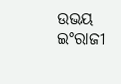ଉଭୟ ଇଂରାଜୀ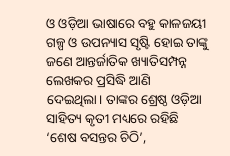ଓ ଓଡ଼ିଆ ଭାଷାରେ ବହୁ କାଳଜୟୀ ଗଳ୍ପ ଓ ଉପନ୍ୟାସ ସୃଷ୍ଟି ହୋଇ ତାଙ୍କୁ ଜଣେ ଆନ୍ତର୍ଜାତିକ ଖ୍ୟାତିସମ୍ପନ୍ନ ଲେଖକର ପ୍ରସିଦ୍ଧି ଆଣି ଦେଇଥିଲା। ତାଙ୍କର ଶ୍ରେଷ୍ଠ ଓଡ଼ିଆ ସା‌ହିତ୍ୟ କୃତୀ ମଧ୍ୟରେ ରହିଛି ‘ଶେଷ ବସନ୍ତର ଚିଠି’,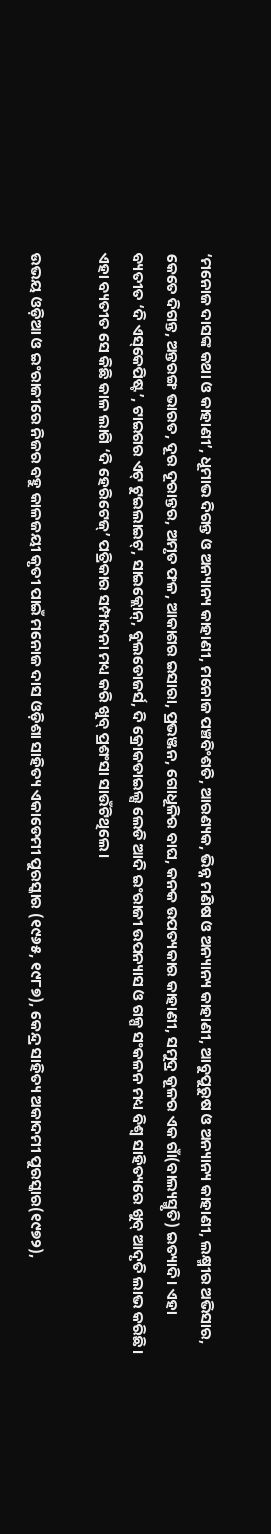‘ମନୋଜ ଦାସଙ୍କ କଥା ଓ କାହାଣୀ’, ଧୂମାଭ ଦିଗନ୍ତ ଓ ଅନ୍ୟାନ୍ୟ କାହାଣୀ, ମନୋଜ ପଞ୍ଚବିଂଶତି, ଆରଣ୍ୟକ, ଭିନ୍ନ ମଣିଷ ଓ ଅନ୍ୟାନ୍ୟ କାହାଣୀ, ଆବୁପୁରୁଷ ଓ ଅନ୍ୟାନ୍ୟ କାହାଣୀ, ଲକ୍ଷ୍ମୀର ଅଭିସାର, କେତେ ଦିଗନ୍ତ, ଅନ୍ତରଙ୍ଗ ଭାରତ, ଦୂର ଦୂରାନ୍ତର, ଅମୃତ ଫଳ, ଆକାଶର ଇସାରା, ପ୍ରଭଞ୍ଜନ, ଗୋଧୂଳିର ବାଘ, କନକ ଉପତ୍ୟକାର କାହାଣୀ, ସମୁଦ୍ର କୂଳର ଏକ ଗାଁ(ବାଲ୍ୟସ୍ମୃତି) ଇତ୍ୟାଦି। ଏହା ବ୍ୟତୀତ ‘ଦି ଏସ୍‌କେପିଷ୍ଟ’, ଟାଇଗର ଏଟ୍‌ ଟୁଇଲାଇଟ୍‌, ସାଇକ୍ଲୋନ୍, ବୁଲଡୋଜର୍ସ, ଦି କ୍ରୋକଡାଇଲ୍ସ ଲେଡି ଆଦି ଇଂରାଜୀ ଉପନ୍ୟାସ ଓ ଗଳ୍ପ ସଂକଳନ ମଧ୍ୟ ବିଶ୍ବ ସାହିତ୍ୟରେ ଖୁବ୍ ଆଦୃତି ଲାଭ କରିଛି। ଏହା ବ୍ୟତୀତ ସେ କିଛି କାଳ ଲାଗି ‘ଦି ହେରିଟେଜ୍‌’ ପତ୍ରିକାର ସମ୍ପାଦନା ମଧ୍ୟ କରି ଖୁବ୍ ପ୍ରଶଂସା ସାଉଁଟିଥିଲେ।

ଉଭୟ ଓଡ଼ିଆ ଓ ଇଂରାଜୀରେ ନିଜର ବହୁ କାଳଜୟୀ କୃତୀ ପାଇଁ ମନୋଜ ଦାସ ଓଡ଼ିଶା ସାହିତ୍ୟ ଏକାଡେମୀ ପୁରସ୍କାର (୧୯୬୫, ୧୯୮୭), କେନ୍ଦ୍ର ସାହିତ୍ୟ ଅକାଦମୀ ପୁରସ୍କାର(୧୯୭୨),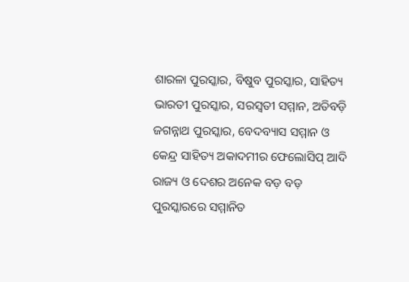ଶାରଳା ପୁରସ୍କାର, ବିଷୁବ ପୁରସ୍କାର, ସାହିତ୍ୟ ଭାରତୀ ପୁରସ୍କାର, ସରସ୍ବତୀ ସମ୍ମାନ, ଅତିବଡ଼ି ଜଗନ୍ନାଥ ପୁରସ୍କାର, ବେଦବ୍ୟାସ ସମ୍ମାନ ଓ କେନ୍ଦ୍ର ସାହିତ୍ୟ ଅକାଦମୀର ଫେଲୋସିପ୍ ଆଦି ରାଜ୍ୟ ଓ ଦେଶର ଅନେକ ବଡ଼ ବଡ଼ ପୁରସ୍କାରରେ ସମ୍ମାନିତ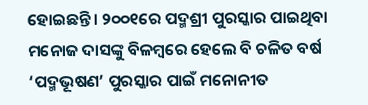ହୋଇଛନ୍ତି। ୨୦୦୧ରେ ପଦ୍ମଶ୍ରୀ ପୁରସ୍କାର ପାଇଥିବା ମନୋଜ ଦାସଙ୍କୁ ବିଳମ୍ବରେ ହେଲେ ବି ଚଳିତ ବର୍ଷ ‘ପଦ୍ମଭୂଷଣ’ ପୁରସ୍କାର ପାଇଁ ମନୋନୀତ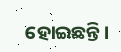ହୋଇଛନ୍ତି।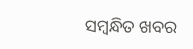ସମ୍ବନ୍ଧିତ ଖବର